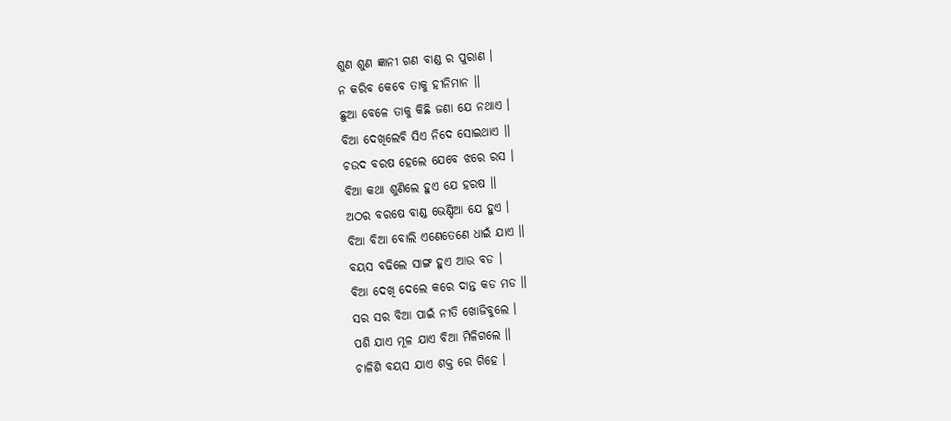ଶୁଣ ଶୁଣ ଜ୍ଞାନୀ ଗଣ ବାଣ୍ଡ ର ପୁରାଣ ।
ନ କରିବ କେବେ ତାକୁ ହୀନିମାନ ॥
ଛୁଆ ବେଳେ ତାକୁ କିଛି ଜଣା ଯେ ନଥାଏ ।
ବିଆ ଦେଖିଲେବି ସିଏ ନିଦେ ସୋଇଥାଏ ॥
ଚଉଦ ବରଷ ହେଲେ ଯେବେ ଝରେ ରସ ।
ବିଆ କଥା ଶୁଣିଲେ ହୁଏ ଯେ ହରଷ ॥
ଅଠର ବରଷେ ବାଣ୍ଡ ଭେଣ୍ଡିଆ ଯେ ହୁଏ ।
ବିଆ ବିଆ ବୋଲି ଏଣେତେଣେ ଧାଇଁ ଯାଏ ॥
ବୟସ ବଢିଲେ ସାଙ୍ଗ ହୁଏ ଆଉ ବଡ ।
ବିଆ ଦେଖି ଦେଲେ କରେ ଦାନ୍ତ କଡ ମଡ ॥
ସର ସର ବିଆ ପାଇଁ ନୀତି ଖୋଜିବୁଲେ ।
ପଶି ଯାଏ ମୂଳ ଯାଏ ବିଆ ମିଳିଗଲେ ॥
ଚାଳିଶି ବୟସ ଯାଏ ଶକ୍ତ ରେ ଗିହେ ।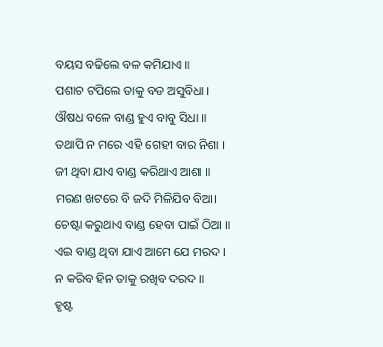ବୟସ ବଢିଲେ ବଳ କମିଯାଏ ॥
ପଶାଚ ଟପିଲେ ତାକୁ ବଡ ଅସୁବିଧା ।
ଔଷଧ ବଳେ ବାଣ୍ଡ ହୁଏ ବାବୁ ସିଧା ॥
ତଥାପି ନ ମରେ ଏହି ଗେହୀ ବାର ନିଶା ।
ଜୀ ଥିବା ଯାଏ ବାଣ୍ଡ କରିଥାଏ ଆଶା ॥
ମରଣ ଖଟରେ ବି ଜଦି ମିଳିଯିବ ବିଆ।
ଚେଷ୍ଟା କରୁଥାଏ ବାଣ୍ଡ ହେବା ପାଇଁ ଠିଆ ॥
ଏଇ ବାଣ୍ଡ ଥିବା ଯାଏ ଆମେ ଯେ ମରଦ ।
ନ କରିବ ହିନ ତାକୁ ରଖିବ ଦରଦ ॥
ହୃଷ୍ଟ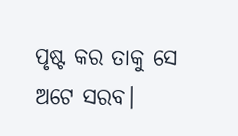ପୃଷ୍ଟ କର ତାକୁ ସେ ଅଟେ ସରବ।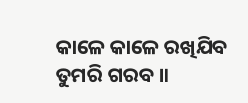କାଳେ କାଳେ ରଖିଯିବ ତୁମରି ଗରବ ॥